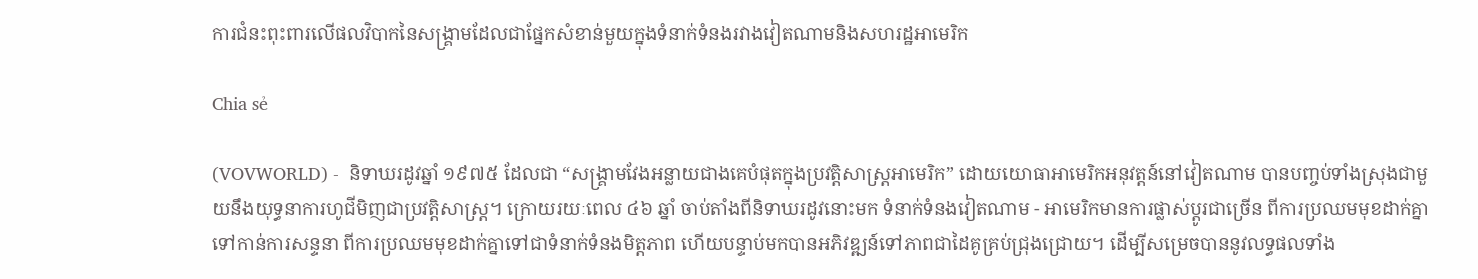ការជំនះពុះពារលើផលវិបាកនៃសង្គ្រាមដែលជាផ្នែកសំខាន់មួយក្នុងទំនាក់ទំនងរវាងវៀតណាមនិងសហរដ្ឋអាមេរិក

Chia sẻ

(VOVWORLD) -  និទាឃរដូវឆ្នាំ ១៩៧៥ ដែលជា “សង្រ្គាមវែងអន្លាយជាងគេបំផុតក្នុងប្រវត្តិសាស្ត្រអាមេរិក” ដោយយោធាអាមេរិកអនុវត្តន៍នៅវៀតណាម បានបញ្ចប់ទាំងស្រុងជាមួយនឹងយុទ្ធនាការហូជីមិញជាប្រវត្តិសាស្ត្រ។ ក្រោយរយៈពេល ៤៦ ឆ្នាំ ចាប់តាំងពីនិទាឃរដូវនោះមក ទំនាក់ទំនងវៀតណាម - អាមេរិកមានការផ្លាស់ប្តូរជាច្រើន ពីការប្រឈមមុខដាក់គ្នាទៅកាន់ការសន្ទនា ពីការប្រឈមមុខដាក់គ្នាទៅជាទំនាក់ទំនងមិត្តភាព ហើយបន្ទាប់មកបានអភិវឌ្ឍន៍ទៅភាពជាដៃគូគ្រប់ជ្រុងជ្រោយ។ ដើម្បីសម្រេចបាននូវលទ្ធផលទាំង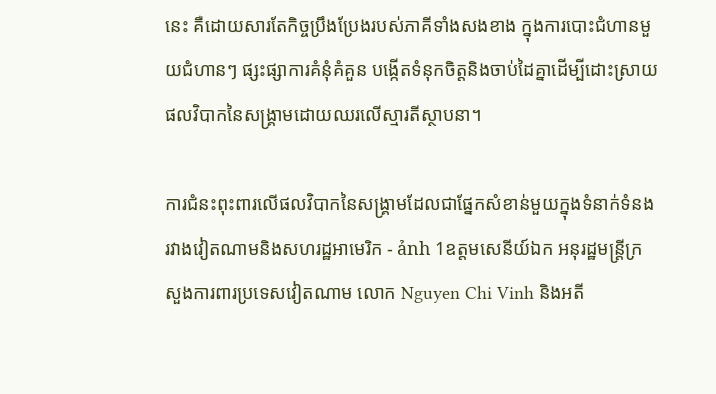នេះ គឺដោយសារតែកិច្ចប្រឹងប្រែងរបស់ភាគីទាំងសងខាង ក្នុងការបោះជំហានមួយជំហានៗ ផ្សះផ្សាការគំនុំគំគួន បង្កើតទំនុកចិត្តនិងចាប់ដៃគ្នាដើម្បីដោះស្រាយផលវិបាកនៃសង្គ្រាមដោយឈរលើស្មារតីស្ថាបនា។

ការជំនះពុះពារលើផលវិបាកនៃសង្គ្រាមដែលជាផ្នែកសំខាន់មួយក្នុងទំនាក់ទំនងរវាងវៀតណាមនិងសហរដ្ឋអាមេរិក - ảnh 1ឧត្តមសេនីយ៍ឯក អនុរដ្ឋមន្រ្តីក្រសួងការពារប្រទេសវៀតណាម លោក Nguyen Chi Vinh និងអតី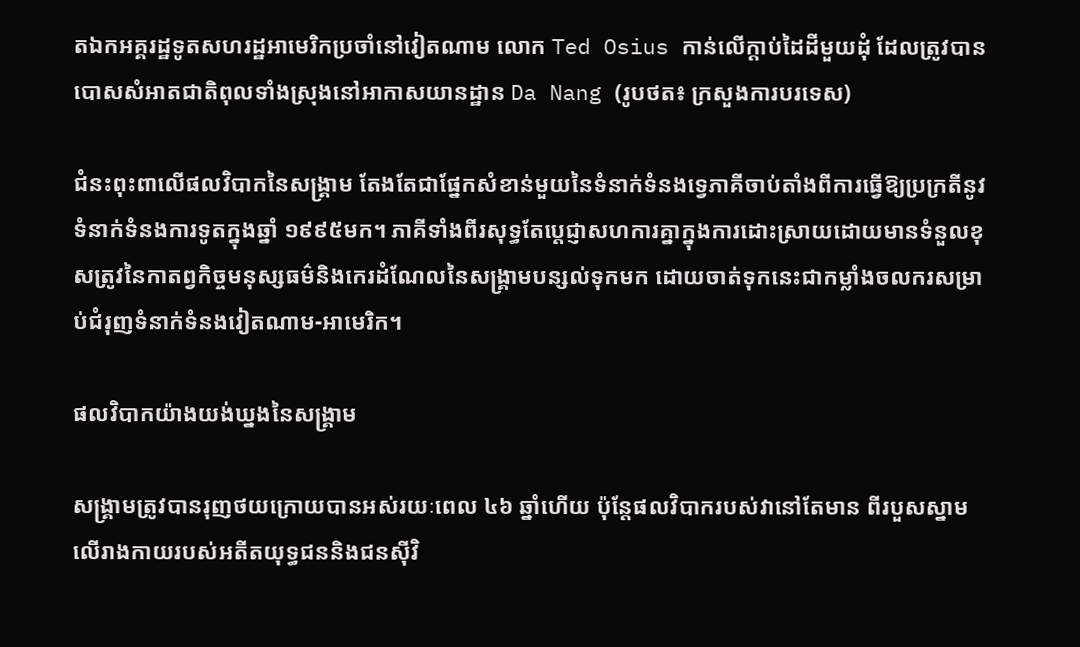តឯកអគ្គរដ្ឋទូតសហរដ្ឋអាមេរិកប្រចាំនៅវៀតណាម លោក Ted Osius កាន់លើក្តាប់ដៃដីមួយដុំ ដែលត្រូវបានបោសសំអាតជាតិពុលទាំងស្រុងនៅអាកាសយានដ្ឋាន Da Nang (រូបថត៖ ក្រសួងការបរទេស)

ជំនះពុះពាលើផលវិបាកនៃសង្គ្រាម តែងតែជាផ្នែកសំខាន់មួយនៃទំនាក់ទំនងទ្វេភាគីចាប់តាំងពីការធ្វើឱ្យប្រក្រតីនូវទំនាក់ទំនងការទូតក្នុងឆ្នាំ ១៩៩៥មក។ ភាគីទាំងពីរសុទ្ធតែប្តេជ្ញាសហការគ្នាក្នុងការដោះស្រាយដោយមានទំនួលខុសត្រូវនៃកាតព្វកិច្ចមនុស្សធម៌និងកេរដំណែលនៃសង្គ្រាមបន្សល់ទុកមក ដោយចាត់ទុកនេះជាកម្លាំងចលករសម្រាប់ជំរុញទំនាក់ទំនងវៀតណាម-អាមេរិក។

ផលវិបាកយ៉ាងយង់ឃ្នងនៃសង្គ្រាម

សង្រ្គាមត្រូវបានរុញថយក្រោយបានអស់រយៈពេល ៤៦ ឆ្នាំហើយ ប៉ុន្តែផលវិបាករបស់វានៅតែមាន ពីរបួសស្នាមលើរាងកាយរបស់អតីតយុទ្ធជននិងជនស៊ីវិ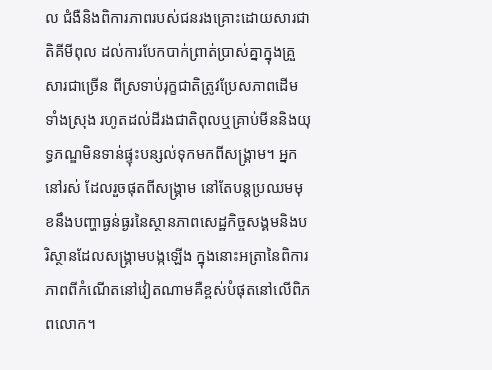ល ជំងឺនិងពិការភាពរបស់ជនរងគ្រោះដោយសារជាតិគីមីពុល ដល់ការបែកបាក់ព្រាត់ប្រាស់គ្នាក្នុងគ្រួសារជាច្រើន ពីស្រទាប់រុក្ខជាតិត្រូវប្រែសភាពដើមទាំងស្រុង រហូតដល់ដីរងជាតិពុលឬគ្រាប់មីននិងយុទ្ធភណ្ឌមិនទាន់ផ្ទុះបន្សល់ទុកមកពីសង្គ្រាម។ អ្នកនៅរស់ ដែលរួចផុតពីសង្គ្រាម នៅតែបន្តប្រឈមមុខនឹងបញ្ហាធ្ងន់ធ្ងរនៃស្ថានភាពសេដ្ឋកិច្ចសង្គមនិងបរិស្ថានដែលសង្រ្គាមបង្កឡើង ក្នុងនោះអត្រានៃពិការភាពពីកំណើតនៅវៀតណាមគឺខ្ពស់បំផុតនៅលើពិភពលោក។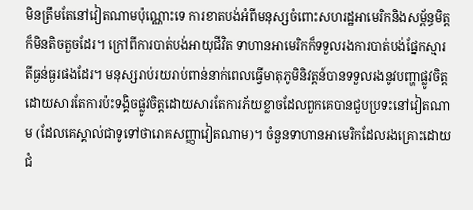មិនត្រឹមតែនៅវៀតណាមប៉ុណ្ណោះទេ ការខាតបង់អំពីមនុស្សចំពោះសហរដ្ឋអាមេរិកនិងសម្ព័ន្ធមិត្តក៏មិនតិចតួចដែរ។ ក្រៅពីការបាត់បង់អាយុជីវិត ទាហានអាមេរិកក៏ទទួលរងការបាត់បង់ផ្នែកស្មារតីធ្ងន់ធ្ងរផងដែរ។ មនុស្សរាប់រយរាប់ពាន់នាក់ពេលធ្វើមាតុភូមិនិវត្តន៍បានទទួលរងនូវបញ្ហាផ្លូវចិត្ត ដោយសារតែការប៉ះទង្គិចផ្លូវចិត្តដោយសារតែការភ័យខ្លាចដែលពួកគេបានជួបប្រទះនៅវៀតណាម (ដែលគេស្គាល់ជាទូទៅថារោគសញ្ញាវៀតណាម)។ ចំនួនទាហានអាមេរិកដែលរងគ្រោះដោយជំ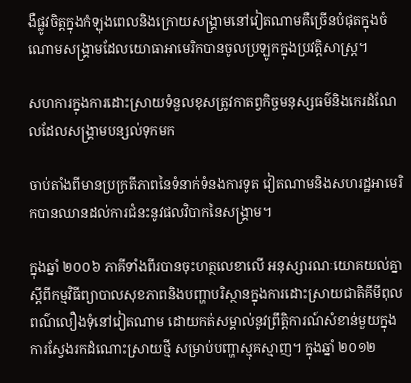ងឺផ្លូវចិត្តក្នុងកំឡុងពេលនិងក្រោយសង្គ្រាមនៅវៀតណាមគឺច្រើនបំផុតក្នុងចំណោមសង្គ្រាមដែលយោធាអាមេរិកបានចូលប្រឡូកក្នុងប្រវត្តិសាស្ត្រ។

សហការក្នុងការដោះស្រាយទំនួលខុសត្រូវកាតព្វកិច្ចមនុស្សធម៌និងកេរដំណែលដែលសង្គ្រាមបន្សល់ទុកមក

ចាប់តាំងពីមានប្រក្រតីភាពនៃទំនាក់ទំនងការទូត វៀតណាមនិងសហរដ្ឋអាមេរិកបានឈានដល់ការជំនះនូវផលវិបាកនៃសង្គ្រាម។

ក្នុងឆ្នាំ ២០០៦ ភាគីទាំងពីរបានចុះហត្ថលេខាលើ អនុស្សារណៈយោគយល់គ្នាស្តីពីកម្មវិធីព្យាបាលសុខភាពនិងបញ្ហាបរិស្ថានក្នុងការដោះស្រាយជាតិគីមីពុលពណ៌លឿងទុំនៅវៀតណាម ដោយកត់សម្គាល់នូវព្រឹត្តិការណ៍សំខាន់មួយក្នុងការស្វែងរកដំណោះស្រាយថ្មី សម្រាប់បញ្ហាស្មុគស្មាញ។ ក្នុងឆ្នាំ ២០១២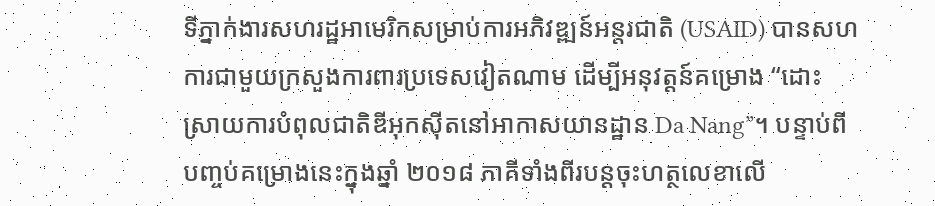ទីភ្នាក់ងារសហរដ្ឋអាមេរិកសម្រាប់ការអភិវឌ្ឍន៍អន្តរជាតិ (USAID) បានសហការជាមួយក្រសួងការពារប្រទេសវៀតណាម ដើម្បីអនុវត្តន៍គម្រោង “ដោះស្រាយការបំពុលជាតិឌីអុកស៊ីតនៅអាកាសយានដ្ឋាន Da Nang”។ បន្ទាប់ពីបញ្ចប់គម្រោងនេះក្នុងឆ្នាំ ២០១៨ ភាគីទាំងពីរបន្តចុះហត្ថលេខាលើ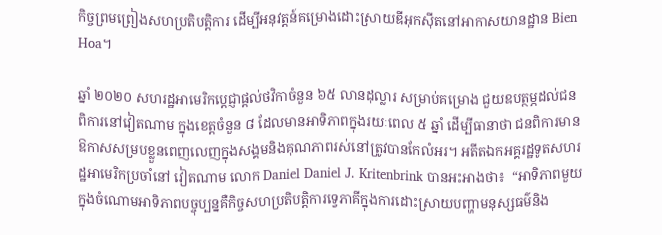កិច្ចព្រមព្រៀងសហប្រតិបត្តិការ ដើម្បីអនុវត្តន៍គម្រោងដោះស្រាយឌីអុកស៊ីតនៅអាកាសយានដ្ឋាន Bien Hoa។

ឆ្នាំ ២០២០ សហរដ្ឋអាមេរិកប្តេជ្ញាផ្តល់ថវិកាចំនួន ៦៥ លានដុល្លារ សម្រាប់គម្រោង ជួយឧបត្ថម្ភដល់ជនពិការនៅវៀតណាម ក្នុងខេត្តចំនួន ៨ ដែលមានអាទិភាពក្នុងរយៈពេល ៥ ឆ្នាំ ដើម្បីធានាថា ជនពិការមានឱកាសសម្របខ្លួនពេញលេញក្នុងសង្គមនិងគុណភាពរស់នៅត្រូវបានកែលំអរ។ អតីតឯកអគ្គរដ្ឋទូតសហរដ្ឋអាមេរិកប្រចាំនៅ វៀតណាម លោក Daniel Daniel J. Kritenbrink បានអះអាងថា៖  “អាទិភាពមួយក្នុងចំណោមអាទិភាពបច្ចុប្បន្នគឺកិច្ចសហប្រតិបត្តិការទ្វេភាគីក្នុងការដោះស្រាយបញ្ហាមនុស្សធម៌និង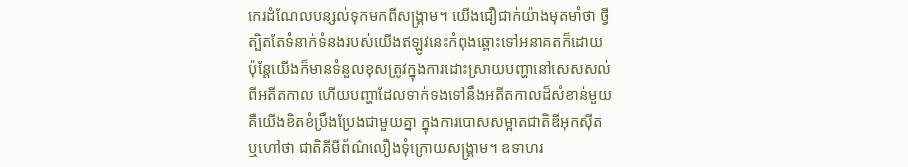កេរដំណែលបន្សល់ទុកមកពីសង្គ្រាម។ យើងជឿជាក់យ៉ាងមុតមាំថា ថ្វីត្បិតតែទំនាក់ទំនងរបស់យើងឥឡូវនេះកំពុងឆ្ពោះទៅអនាគតក៏ដោយ ប៉ុន្តែយើងក៏មានទំនួលខុសត្រូវក្នុងការដោះស្រាយបញ្ហានៅសេសសល់ពីអតីតកាល ហើយបញ្ហាដែលទាក់ទងទៅនឹងអតីតកាលដ៏សំខាន់មួយ គឺយើងខិតខំប្រឹងប្រែងជាមួយគ្នា ក្នុងការបោសសម្អាតជាតិឌីអុកស៊ីត ឬហៅថា ជាតិគីមីព័ណ៌លឿងទុំក្រោយសង្គ្រាម។ ឧទាហរ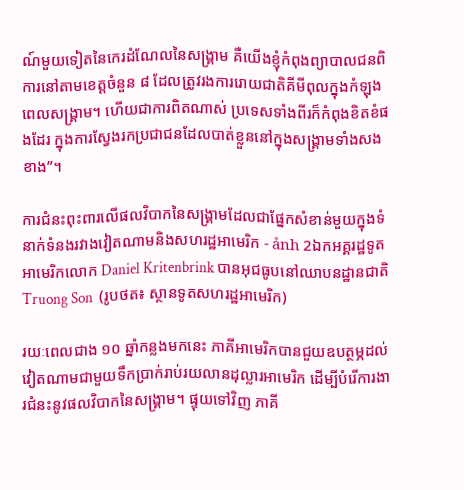ណ៍មួយទៀតនៃកេរដំណែលនៃសង្រ្គាម គឺយើងខ្ញុំកំពុងព្យាបាលជនពិការនៅតាមខេត្តចំនួន ៨ ដែលត្រូវរងការរោយជាតិគីមីពុលក្នុងកំឡុងពេលសង្គ្រាម។ ហើយជាការពិតណាស់ ប្រទេសទាំងពីរក៏កំពុងខិតខំផងដែរ ក្នុងការស្វែងរកប្រជាជនដែលបាត់ខ្លួននៅក្នុងសង្គ្រាមទាំងសងខាង”។

ការជំនះពុះពារលើផលវិបាកនៃសង្គ្រាមដែលជាផ្នែកសំខាន់មួយក្នុងទំនាក់ទំនងរវាងវៀតណាមនិងសហរដ្ឋអាមេរិក - ảnh 2ឯកអគ្គរដ្ឋទូតអាមេរិកលោក Daniel Kritenbrink បានអុជធូបនៅឈាបនដ្ឋានជាតិ Truong Son  (រូបថត៖ ស្ថានទូតសហរដ្ឋអាមេរិក)

រយៈពេលជាង ១០ ឆ្នាំកន្លងមកនេះ ភាគីអាមេរិកបានជួយឧបត្ថម្ភដល់វៀតណាមជាមួយទឹកប្រាក់រាប់រយលានដុល្លារអាមេរិក ដើម្បីបំរើការងារជំនះនូវផលវិបាកនៃសង្គ្រាម។ ផ្ទុយទៅវិញ ភាគី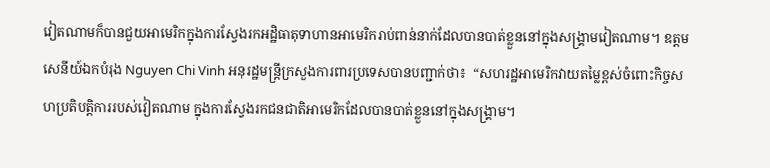វៀតណាមក៏បានជួយអាមេរិកក្នុងការស្វែងរកអដ្ឋិធាតុទាហានអាមេរិករាប់ពាន់នាក់ដែលបានបាត់ខ្លួននៅក្នុងសង្គ្រាមវៀតណាម។ ឧត្តមសេនីយ៍ឯកបំរុង Nguyen Chi Vinh អនុរដ្ឋមន្រ្តីក្រសួងការពារប្រទេសបានបញ្ជាក់ថា៖  “សហរដ្ឋអាមេរិកវាយតម្លៃខ្ពស់ចំពោះកិច្ចសហប្រតិបត្តិការរបស់វៀតណាម ក្នុងការស្វែងរកជនជាតិអាមេរិកដែលបានបាត់ខ្លួននៅក្នុងសង្គ្រាម។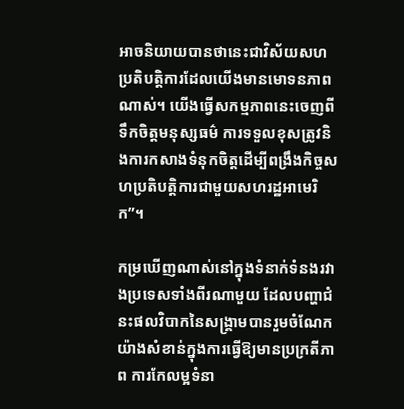អាចនិយាយបានថានេះជាវិស័យសហប្រតិបត្តិការដែលយើងមានមោទនភាពណាស់។ យើងធ្វើសកម្មភាពនេះចេញពីទឹកចិត្តមនុស្សធម៌ ការទទួលខុសត្រូវនិងការកសាងទំនុកចិត្តដើម្បីពង្រឹងកិច្ចសហប្រតិបត្តិការជាមួយសហរដ្ឋអាមេរិក”។

កម្រឃើញណាស់នៅក្នុងទំនាក់ទំនងរវាងប្រទេសទាំងពីរណាមួយ ដែលបញ្ហាជំនះផលវិបាកនៃសង្គ្រាមបានរួមចំណែកយ៉ាងសំខាន់ក្នុងការធ្វើឱ្យមានប្រក្រតីភាព ការកែលម្អទំនា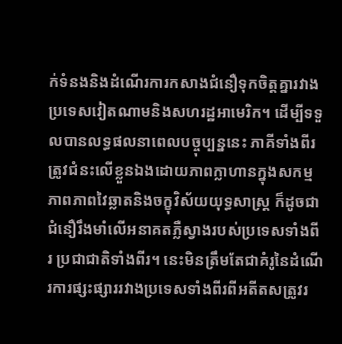ក់ទំនងនិងដំណើរការកសាងជំនឿទុកចិត្តគ្នារវាងប្រទេសវៀតណាមនិងសហរដ្ឋអាមេរិក។ ដើម្បីទទួលបានលទ្ធផលនាពេលបច្ចុប្បន្ននេះ ភាគីទាំងពីរត្រូវជំនះលើខ្លួនឯងដោយភាពក្លាហានក្នុងសកម្មភាពភាពវៃឆ្លាតនិងចក្ខុវិស័យយុទ្ធសាស្ត្រ ក៏ដូចជាជំនឿរឹងមាំលើអនាគតភ្លឺស្វាងរបស់ប្រទេសទាំងពីរ ប្រជាជាតិទាំងពីរ។ នេះមិនត្រឹមតែជាគំរូនៃដំណើរការផ្សះផ្សាររវាងប្រទេសទាំងពីរពីអតីតសត្រូវរ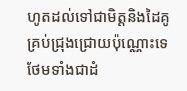ហូតដល់ទៅជាមិត្តនិងដៃគូគ្រប់ជ្រុងជ្រោយប៉ុណ្ណោះទេ ថែមទាំងជាដំ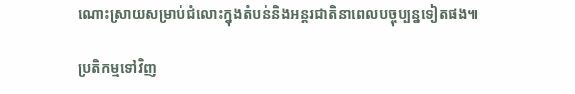ណោះស្រាយសម្រាប់ជំលោះក្នុងតំបន់និងអន្តរជាតិនាពេលបច្ចុប្បន្នទៀតផង៕

ប្រតិកម្មទៅវិញ